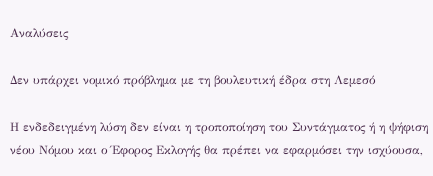Αναλύσεις

Δεν υπάρχει νομικό πρόβλημα με τη βουλευτική έδρα στη Λεμεσό

Η ενδεδειγμένη λύση δεν είναι η τροποποίηση του Συντάγματος ή η ψήφιση νέου Νόμου και ο Έφορος Εκλογής θα πρέπει να εφαρμόσει την ισχύουσα,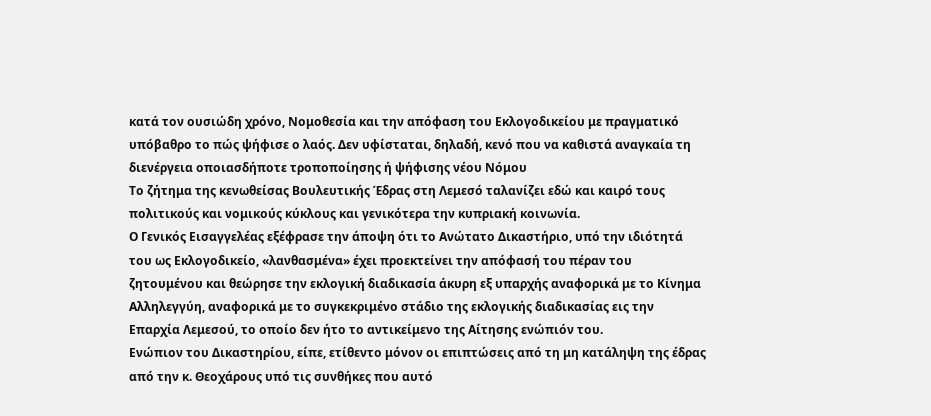κατά τον ουσιώδη χρόνο, Νομοθεσία και την απόφαση του Εκλογοδικείου με πραγματικό υπόβαθρο το πώς ψήφισε ο λαός. Δεν υφίσταται, δηλαδή, κενό που να καθιστά αναγκαία τη διενέργεια οποιασδήποτε τροποποίησης ή ψήφισης νέου Νόμου
Το ζήτημα της κενωθείσας Βουλευτικής Έδρας στη Λεμεσό ταλανίζει εδώ και καιρό τους πολιτικούς και νομικούς κύκλους και γενικότερα την κυπριακή κοινωνία.
Ο Γενικός Εισαγγελέας εξέφρασε την άποψη ότι το Ανώτατο Δικαστήριο, υπό την ιδιότητά του ως Εκλογοδικείο, «λανθασμένα» έχει προεκτείνει την απόφασή του πέραν του ζητουμένου και θεώρησε την εκλογική διαδικασία άκυρη εξ υπαρχής αναφορικά με το Κίνημα Αλληλεγγύη, αναφορικά με το συγκεκριμένο στάδιο της εκλογικής διαδικασίας εις την Επαρχία Λεμεσού, το οποίο δεν ήτο το αντικείμενο της Αίτησης ενώπιόν του.
Ενώπιον του Δικαστηρίου, είπε, ετίθεντο μόνον οι επιπτώσεις από τη μη κατάληψη της έδρας από την κ. Θεοχάρους υπό τις συνθήκες που αυτό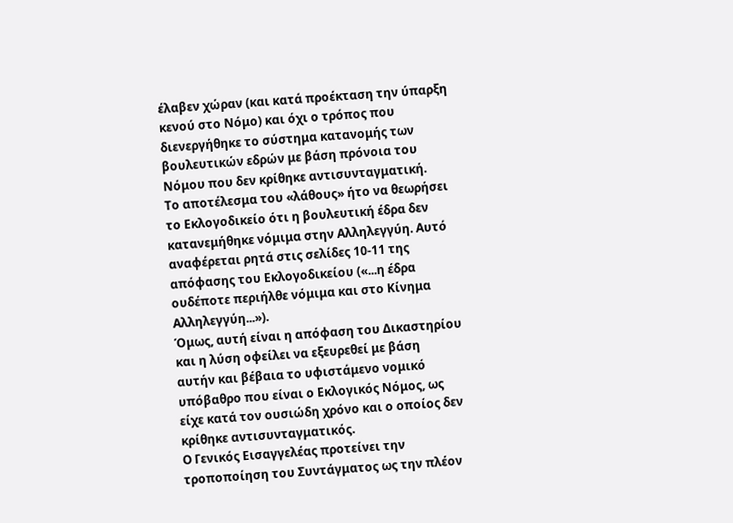έλαβεν χώραν (και κατά προέκταση την ύπαρξη κενού στο Νόμο) και όχι ο τρόπος που διενεργήθηκε το σύστημα κατανομής των βουλευτικών εδρών με βάση πρόνοια του Νόμου που δεν κρίθηκε αντισυνταγματική.
Το αποτέλεσμα του «λάθους» ήτο να θεωρήσει το Εκλογοδικείο ότι η βουλευτική έδρα δεν κατανεμήθηκε νόμιμα στην Αλληλεγγύη. Αυτό αναφέρεται ρητά στις σελίδες 10-11 της απόφασης του Εκλογοδικείου («...η έδρα ουδέποτε περιήλθε νόμιμα και στο Κίνημα Αλληλεγγύη...»).
Όμως, αυτή είναι η απόφαση του Δικαστηρίου και η λύση οφείλει να εξευρεθεί με βάση
αυτήν και βέβαια το υφιστάμενο νομικό υπόβαθρο που είναι ο Εκλογικός Νόμος, ως είχε κατά τον ουσιώδη χρόνο και ο οποίος δεν κρίθηκε αντισυνταγματικός.
Ο Γενικός Εισαγγελέας προτείνει την τροποποίηση του Συντάγματος ως την πλέον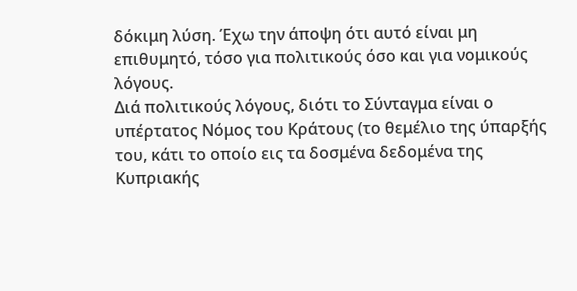δόκιμη λύση. Έχω την άποψη ότι αυτό είναι μη επιθυμητό, τόσο για πολιτικούς όσο και για νομικούς λόγους.
Διά πολιτικούς λόγους, διότι το Σύνταγμα είναι ο υπέρτατος Νόμος του Κράτους (το θεμέλιο της ύπαρξής του, κάτι το οποίο εις τα δοσμένα δεδομένα της Κυπριακής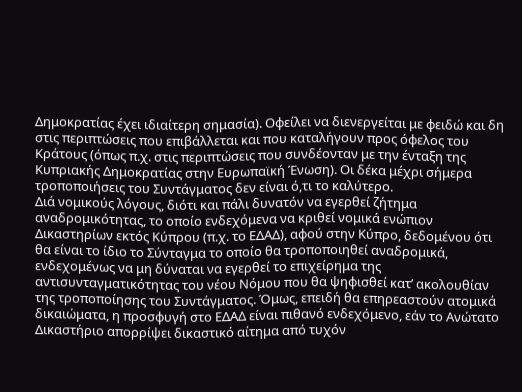Δημοκρατίας έχει ιδιαίτερη σημασία). Οφείλει να διενεργείται με φειδώ και δη στις περιπτώσεις που επιβάλλεται και που καταλήγουν προς όφελος του Κράτους (όπως π.χ. στις περιπτώσεις που συνδέονταν με την ένταξη της Κυπριακής Δημοκρατίας στην Ευρωπαϊκή Ένωση). Οι δέκα μέχρι σήμερα τροποποιήσεις του Συντάγματος δεν είναι ό,τι το καλύτερο.
Διά νομικούς λόγους, διότι και πάλι δυνατόν να εγερθεί ζήτημα αναδρομικότητας, το οποίο ενδεχόμενα να κριθεί νομικά ενώπιον Δικαστηρίων εκτός Κύπρου (π.χ. το ΕΔΑΔ), αφού στην Κύπρο, δεδομένου ότι θα είναι το ίδιο το Σύνταγμα το οποίο θα τροποποιηθεί αναδρομικά, ενδεχομένως να μη δύναται να εγερθεί το επιχείρημα της αντισυνταγματικότητας του νέου Νόμου που θα ψηφισθεί κατ’ ακολουθίαν της τροποποίησης του Συντάγματος. Όμως, επειδή θα επηρεαστούν ατομικά δικαιώματα, η προσφυγή στο ΕΔΑΔ είναι πιθανό ενδεχόμενο, εάν το Ανώτατο Δικαστήριο απορρίψει δικαστικό αίτημα από τυχόν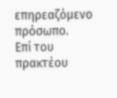επηρεαζόμενο πρόσωπο.
Επί του πρακτέου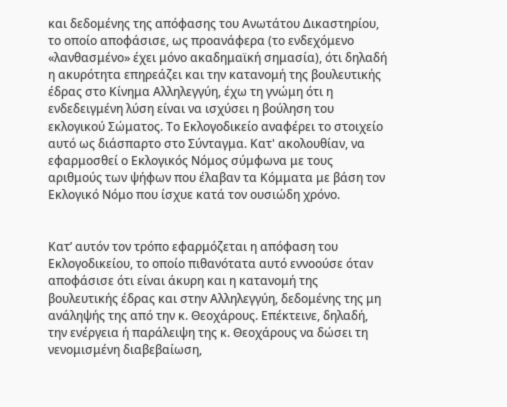και δεδομένης της απόφασης του Ανωτάτου Δικαστηρίου, το οποίο αποφάσισε, ως προανάφερα (το ενδεχόμενο «λανθασμένο» έχει μόνο ακαδημαϊκή σημασία), ότι δηλαδή η ακυρότητα επηρεάζει και την κατανομή της βουλευτικής έδρας στο Κίνημα Αλληλεγγύη, έχω τη γνώμη ότι η ενδεδειγμένη λύση είναι να ισχύσει η βούληση του εκλογικού Σώματος. Το Εκλογοδικείο αναφέρει το στοιχείο αυτό ως διάσπαρτο στο Σύνταγμα. Κατ' ακολουθίαν, να εφαρμοσθεί ο Εκλογικός Νόμος σύμφωνα με τους αριθμούς των ψήφων που έλαβαν τα Κόμματα με βάση τον Εκλογικό Νόμο που ίσχυε κατά τον ουσιώδη χρόνο.


Κατ’ αυτόν τον τρόπο εφαρμόζεται η απόφαση του Εκλογοδικείου, το οποίο πιθανότατα αυτό εννοούσε όταν αποφάσισε ότι είναι άκυρη και η κατανομή της βουλευτικής έδρας και στην Αλληλεγγύη, δεδομένης της μη ανάληψής της από την κ. Θεοχάρους. Επέκτεινε, δηλαδή, την ενέργεια ή παράλειψη της κ. Θεοχάρους να δώσει τη νενομισμένη διαβεβαίωση,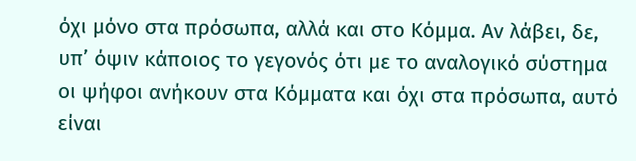όχι μόνο στα πρόσωπα, αλλά και στο Κόμμα. Αν λάβει, δε, υπ’ όψιν κάποιος το γεγονός ότι με το αναλογικό σύστημα οι ψήφοι ανήκουν στα Κόμματα και όχι στα πρόσωπα, αυτό είναι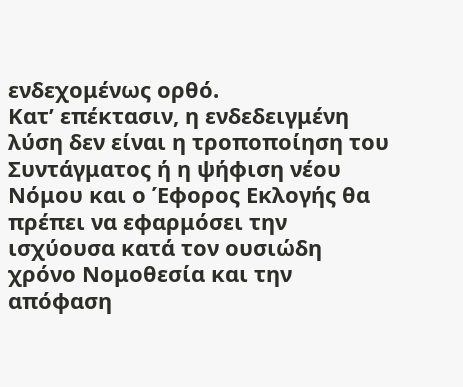ενδεχομένως ορθό.
Κατ’ επέκτασιν, η ενδεδειγμένη λύση δεν είναι η τροποποίηση του Συντάγματος ή η ψήφιση νέου Νόμου και ο Έφορος Εκλογής θα πρέπει να εφαρμόσει την ισχύουσα κατά τον ουσιώδη χρόνο Νομοθεσία και την απόφαση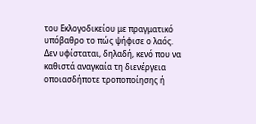του Εκλογοδικείου με πραγματικό υπόβαθρο το πώς ψήφισε ο λαός. Δεν υφίσταται, δηλαδή, κενό που να καθιστά αναγκαία τη διενέργεια οποιασδήποτε τροποποίησης ή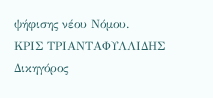ψήφισης νέου Νόμου.
ΚΡΙΣ ΤΡΙΑΝΤΑΦΥΛΛΙΔΗΣ
Δικηγόρος